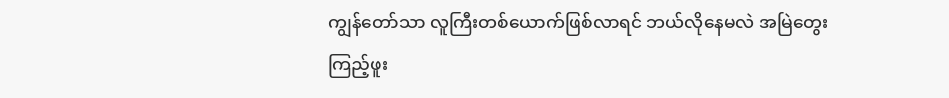ကျွန်တော်သာ လူကြီးတစ်ယောက်ဖြစ်လာရင် ဘယ်လိုနေမလဲ အမြဲတွေးကြည့်ဖူး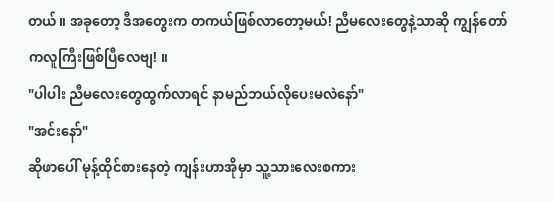တယ်။ အခုတော့ ဒီအတွေးက တကယ်ဖြစ်လာတော့မယ်! ညီမလေးတွေနဲ့သာဆို ကျွန်တော်ကလူကြီးဖြစ်ပြီလေဗျ! ။
"ပါပါး ညီမလေးတွေထွက်လာရင် နာမည်ဘယ်လိုပေးမလဲနော်"
"အင်းနော်"
ဆိုဖာပေါ် မုန့်ထိုင်စားနေတဲ့ ကျန်းဟာအိုမှာ သူ့သားလေးစကား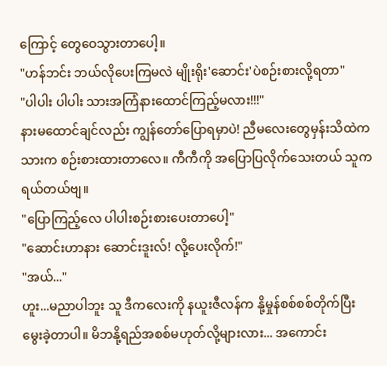ကြောင့် တွေဝေသွားတာပေါ့။
"ဟန်ဘင်း ဘယ်လိုပေးကြမလဲ မျိုးရိုး'ဆောင်း'ပဲစဉ်းစားလို့ရတာ"
"ပါပါး ပါပါး သားအကြံနားထောင်ကြည့်မလား!!!"
နားမထောင်ချင်လည်း ကျွန်တော်ပြောရမှာပဲ! ညီမလေးတွေမှန်းသိထဲက သားက စဉ်းစားထားတာလေ။ ကီကီကို အပြောပြလိုက်သေးတယ် သူက ရယ်တယ်ဗျ။
"ပြောကြည့်လေ ပါပါးစဉ်းစားပေးတာပေါ့"
"ဆောင်းဟာနား ဆောင်းဒူးလ်! လို့ပေးလိုက်!"
"အယ်..."
ဟူး...မညာပါဘူး သူ ဒီကလေးကို နယူးဇီလန်က နို့မှုန်စစ်စစ်တိုက်ပြီး မွေးခဲ့တာပါ။ မိဘနို့ရည်အစစ်မဟုတ်လို့များလား... အကောင်း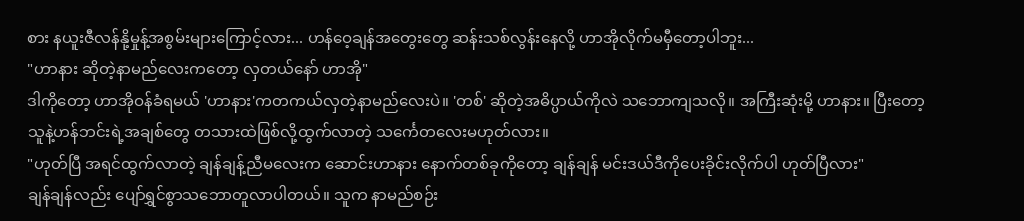စား နယူးဇီလန်နို့မှုန့်အစွမ်းများကြောင့်လား... ဟန်ဝေ့ချန်အတွေးတွေ ဆန်းသစ်လွန်းနေလို့ ဟာအိုလိုက်မမှီတော့ပါဘူး...
"ဟာနား ဆိုတဲ့နာမည်လေးကတော့ လှတယ်နော် ဟာအို"
ဒါကိုတော့ ဟာအိုဝန်ခံရမယ် 'ဟာနား'ကတကယ်လှတဲ့နာမည်လေးပဲ။ 'တစ်' ဆိုတဲ့အဓိပ္ပာယ်ကိုလဲ သဘောကျသလို။ အကြီးဆုံးမို့ ဟာနား။ ပြီးတော့ သူနဲ့ဟန်ဘင်းရဲ့အချစ်တွေ တသားထဲဖြစ်လို့ထွက်လာတဲ့ သင်္ကေတလေးမဟုတ်လား။
"ဟုတ်ပြီ အရင်ထွက်လာတဲ့ ချန်ချန့်ညီမလေးက ဆောင်းဟာနား နောက်တစ်ခုကိုတော့ ချန်ချန် မင်းဒယ်ဒီကိုပေးခိုင်းလိုက်ပါ ဟုတ်ပြီလား"
ချန်ချန်လည်း ပျော်ရွှင်စွာသဘောတူလာပါတယ်။ သူက နာမည်စဉ်း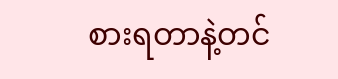စားရတာနဲ့တင်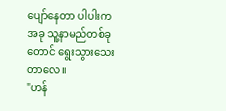ပျော်နေတာ ပါပါးကအခု သူ့နာမည်တစ်ခုတောင် ရွေးသွားသေးတာလေ။
"ဟန်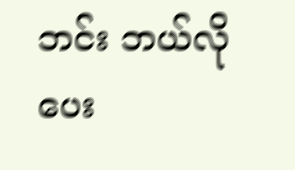ဘင်း ဘယ်လိုပေး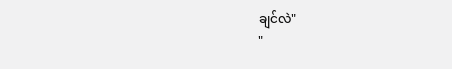ချင်လဲ"
"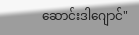ဆောင်းဒါဂျောင်"